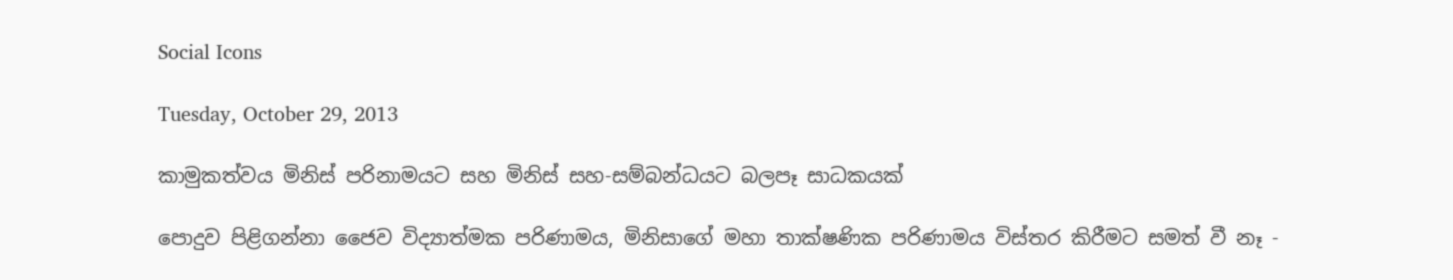Social Icons

Tuesday, October 29, 2013

කාමුකත්වය මිනිස් පරිනාමයට සහ මිනිස් සහ-සම්බන්ධයට බලපෑ සාධකයක්

පොදුව පිළිගන්නා ජෛව විද්‍යාත්මක පරිණාමය, මිනිසාගේ මහා තාක්ෂණික පරිණාමය විස්තර කිරීමට සමත් වී නෑ -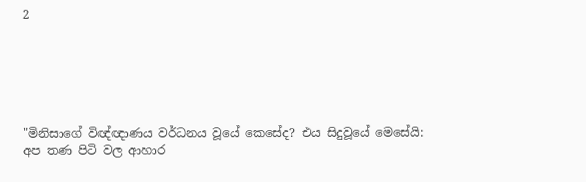2






"මිනිසාගේ විඥ්ඥාණය වර්ධනය වූයේ කෙසේද? එය සිදුවූයේ මෙසේයි: අප තණ පිටි වල ආහාර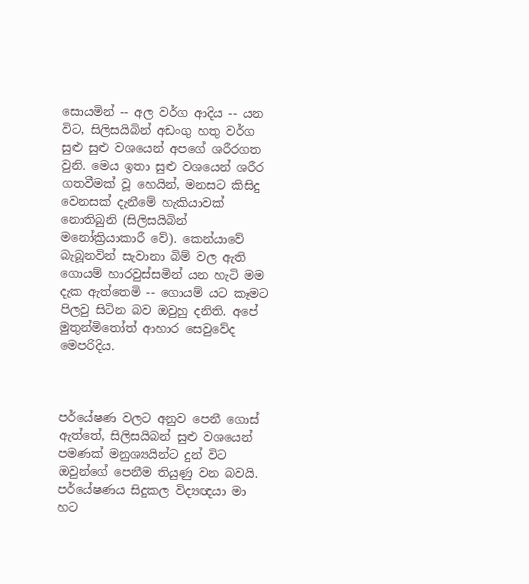සොයමින් -- අල වර්ග ආදිය -- යන විට, සිලිසයිබින් අඩංගු හතු වර්ග සුළු සුළු වශයෙන් අ‍පගේ ශරීරගත වුනි. මෙය ඉතා සුළු වශයෙන් ශරීර ගතවීමක් වූ හෙයින්, මනසට කිසිදු වෙනසක් දැනීමේ හැකියාවක් නොතිබුනි (සිලිසයිබින් මනෝක්‍රියාකාරී වේ). කෙන්යාවේ බැබූනවින් සැවානා බිම් වල ඇති ගොයම් හාරවුස්සමින් යන හැටි මම දැක ඇත්තෙමි -- ගොයම් යට කෑමට පිලවු සිටින බව ඔවුහු දනිති. අපේ මුතුන්මිතෝත් ආහාර සෙවුවේද මෙපරිදිය.



පර්යේෂණ වලට අනුව පෙනී ගොස් ඇත්තේ, සිලිසයිබන් සුළු වශයෙන් පමණක් මනුශ්‍යයින්ට දුන් විට ඔවුන්ගේ පෙනීම තියුණු වන බවයි. පර්යේෂණය සිදුකල විද්‍යඥයා මා හට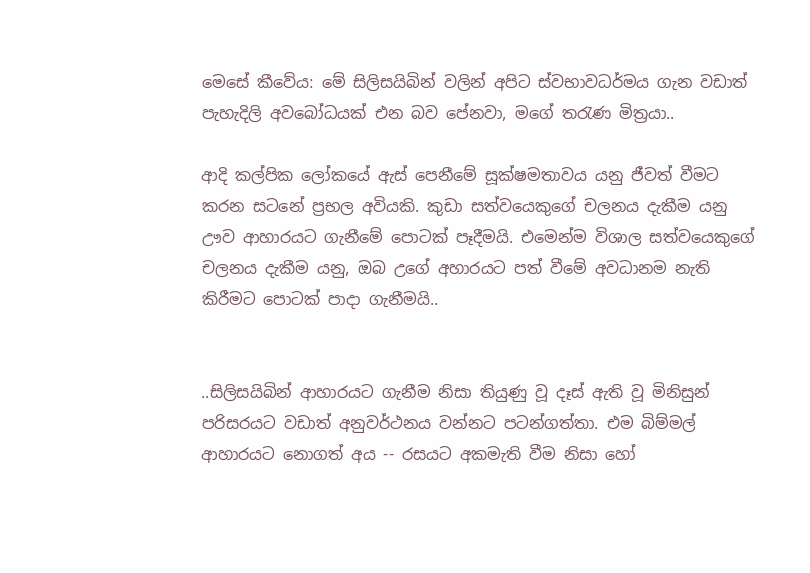මෙසේ කීවේය: මේ සිලිසයිබින් වලින් අපිට ස්වභාවධර්මය ගැන වඩාත් පැහැදිලි අවබෝධයක් එන බව පේනවා, මගේ තරැණ මිත්‍රයා..

ආදි කල්පික ලෝකයේ ඇස් පෙනීමේ සූක්ෂමතාවය යනු ජීවත් වීමට කරන සටනේ ප්‍රභල අවියකි. කුඩා සත්වයෙකුගේ චලනය දැකීම යනු ඌව ආහාරයට ගැනීමේ පොටක් පෑදීමයි. එමෙන්ම විශාල සත්වයෙකුගේ චලනය දැකීම යනු, ඔබ උගේ අහාරයට පත් වීමේ අවධානම නැති කිරීමට පොටක් පාදා ගැනීමයි..


..සිලිසයිබින් ආහාරයට ගැනීම නිසා තියුණු වූ දෑස් ඇති වූ මිනිසුන් පරිසරයට වඩාත් අනුවර්ථනය වන්නට පටන්ගත්තා. එම බිම්මල් ආහාරයට නොගත් අය -- රසයට අකමැති වීම නිසා හෝ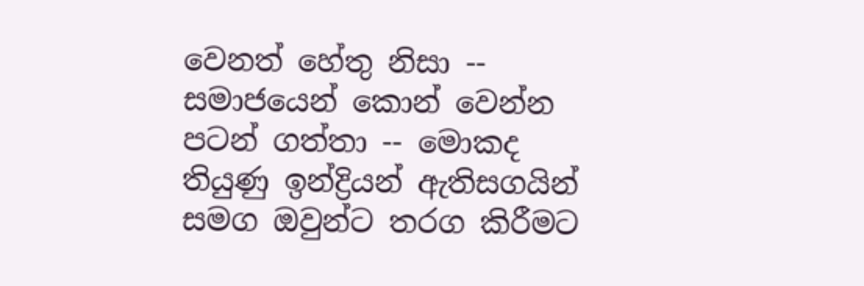වෙනත් හේතු නිසා -- සමාජයෙන් කොන් වෙන්න පටන් ගත්තා -- මොකද තියුණු ඉන්ද්‍රියන් ඇතිසගයින් සමග ඔවුන්ට තරග කිරීමට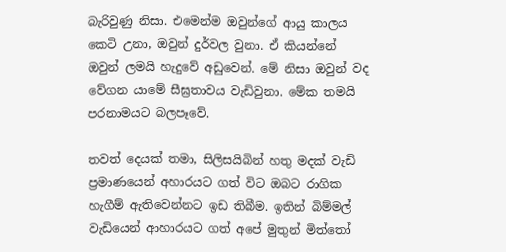බැරිවුණු නිසා. එමෙන්ම ඔවුන්ගේ ආයු කාලය කෙටි උනා, ඔවුන් දුර්වල වුනා. ඒ කියන්නේ ඔවුන් ලමයි හැදුවේ අඩුවෙන්. මේ නිසා ඔවුන් වද වේගන යාමේ සීඝ්‍රතාවය වැඩිවුනා. මේක තමයි පරනාමයට බලපෑවේ.

තවත් දෙයක් තමා, සිලිසයිබින් හතු මදක් වැඩි ප්‍රමාණයෙන් අහාරයට ගත් විට ඔබට රාගික හැගීම් ඇතිවෙන්නට ඉඩ තිබීම. ඉතින් බිම්මල් වැඩියෙන් ආහාරයට ගත් අපේ මුතුන් මිත්තෝ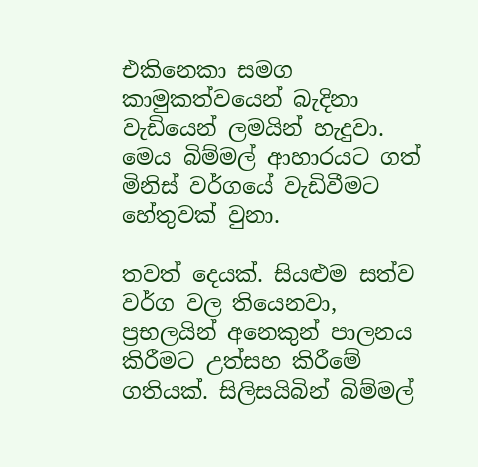එකිනෙකා සමග කාමුකත්වයෙන් බැදිනා වැඩියෙන් ලමයින් හැදුවා. මෙය බිම්මල් ආහාරයට ගත් මිනිස් වර්ගයේ වැඩිවීමට හේතුවක් වුනා.

තවත් දෙයක්. සියළුම සත්ව වර්ග වල තියෙනවා, ප්‍රභලයින් අනෙකුන් පාලනය කිරීමට උත්සහ කිරීමේ ගතියක්. සිලිසයිබින් බිම්මල්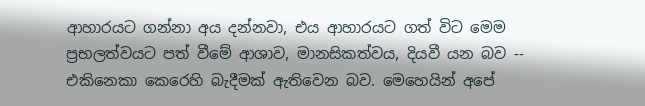ආහාරයට ගන්නා අය දන්නවා, එය ආහාරයට ගත් විට මෙම ප්‍රභලත්වයට පත් වීමේ ආශාව, මානසිකත්වය, දියවී යන බව -- එකිනෙකා කෙරෙහි බැදීමක් ඇතිවෙන බව. මෙහෙයින් අපේ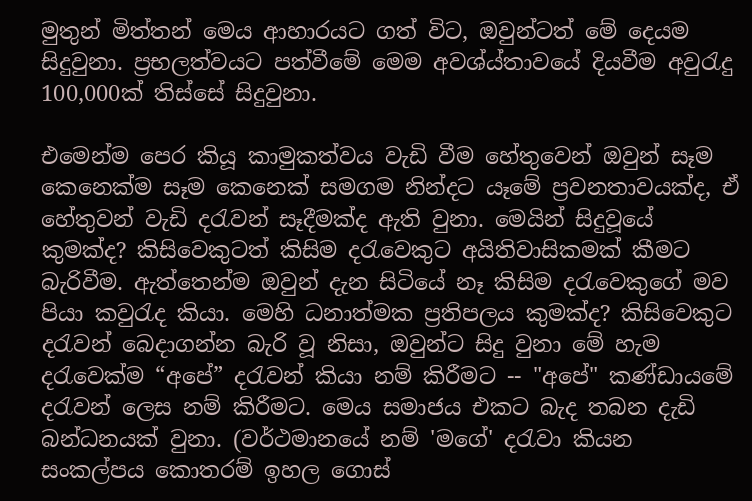මුතුන් මිත්තන් මෙය ආහාරයට ගත් විට, ඔවුන්ටත් මේ දෙයම සිදුවුනා. ප්‍රභලත්වයට පත්වීමේ මෙම අවශ්ය්තාවයේ දියවීම අවුරැදු 100,000ක් තිස්සේ සිදුවුනා.

එමෙන්ම පෙර කියූ කාමුකත්වය වැඩි වීම හේතුවෙන් ඔවුන් සෑම කෙනෙක්ම සෑම කෙනෙක් සමගම නින්දට යෑමේ ප්‍රවනතාවයක්ද, ඒ හේතුවන් වැඩි දරැවන් සෑදීමක්ද ඇති වුනා. මෙයින් සිදුවූයේ කුමක්ද? කිසිවෙකුටත් කිසිම දරැවෙකුට අයිතිවාසිකමක් කීමට බැරිවීම. ඇත්තෙන්ම ඔවුන් දැන සිටියේ නෑ කිසිම දරැවෙකුගේ මව පියා කවුරැද කියා. මෙහි ධනාත්මක ප්‍රතිපලය කුමක්ද? කිසිවෙකුට දරැවන් බෙදාගන්න බැරි වූ නිසා, ඔවුන්ට සිදු වුනා මේ හැම දරැවෙක්ම “අපේ” දරැවන් කියා නම් කිරීමට -- "අපේ" කණ්ඩායමේ දරැවන් ලෙස නම් කිරීමට. මෙය සමාජය එකට බැද තබන දැඩි බන්ධනයක් වුනා. (වර්ථමානයේ නම් 'මගේ' දරැවා කියන සංකල්පය කොතරම් ඉහල ගොස්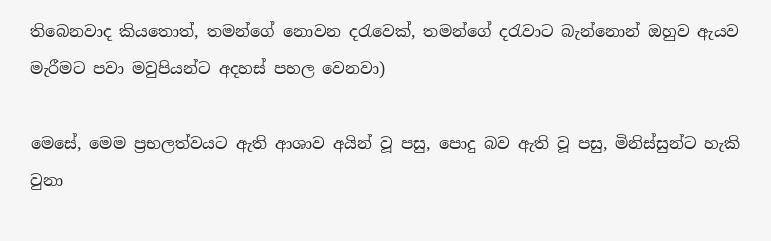තිබෙනවාද කියතොත්, තමන්ගේ නොවන දරැවෙක්, තමන්ගේ දරැවාට බැන්නොන් ඔහුව ඇයව මැරීමට පවා මවුපියන්ට අදහස් පහල වෙනවා)

මෙසේ, මෙම ප්‍රභලත්වයට ඇති ආශාව අයින් වූ පසු, පොදු බව ඇති වූ පසු, මිනිස්සුන්ට හැකි වුනා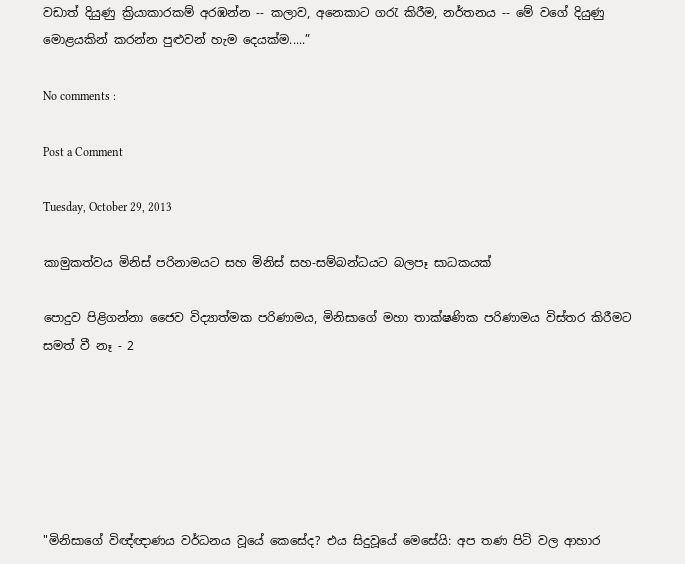වඩාත් දියුණු ක්‍රියාකාරකම් අරඹන්න -- කලාව, අනෙකාට ගරැ කිරීම, නර්තනය -- මේ වගේ දියුණු මොළයකින් කරන්න පුළුවන් හැම දෙයක්ම.....”

No comments :

Post a Comment

Tuesday, October 29, 2013

කාමුකත්වය මිනිස් පරිනාමයට සහ මිනිස් සහ-සම්බන්ධයට බලපෑ සාධකයක්

පොදුව පිළිගන්නා ජෛව විද්‍යාත්මක පරිණාමය, මිනිසාගේ මහා තාක්ෂණික පරිණාමය විස්තර කිරීමට සමත් වී නෑ - 2






"මිනිසාගේ විඥ්ඥාණය වර්ධනය වූයේ කෙසේද? එය සිදුවූයේ මෙසේයි: අප තණ පිටි වල ආහාර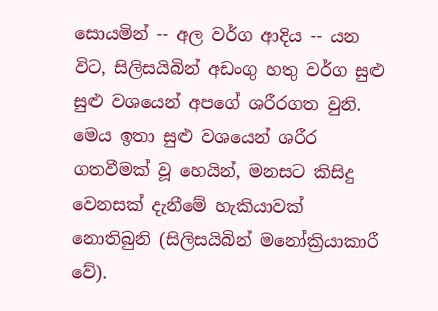සොයමින් -- අල වර්ග ආදිය -- යන විට, සිලිසයිබින් අඩංගු හතු වර්ග සුළු සුළු වශයෙන් අ‍පගේ ශරීරගත වුනි. මෙය ඉතා සුළු වශයෙන් ශරීර ගතවීමක් වූ හෙයින්, මනසට කිසිදු වෙනසක් දැනීමේ හැකියාවක් නොතිබුනි (සිලිසයිබින් මනෝක්‍රියාකාරී වේ).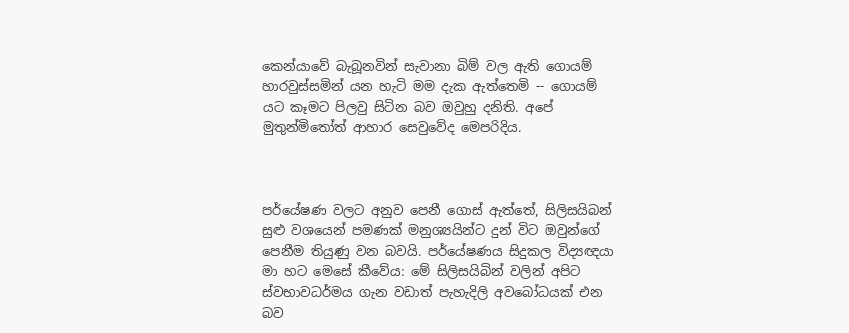කෙන්යාවේ බැබූනවින් සැවානා බිම් වල ඇති ගොයම් හාරවුස්සමින් යන හැටි මම දැක ඇත්තෙමි -- ගොයම් යට කෑමට පිලවු සිටින බව ඔවුහු දනිති. අපේ මුතුන්මිතෝත් ආහාර සෙවුවේද මෙපරිදිය.



පර්යේෂණ වලට අනුව පෙනී ගොස් ඇත්තේ, සිලිසයිබන් සුළු වශයෙන් පමණක් මනුශ්‍යයින්ට දුන් විට ඔවුන්ගේ පෙනීම තියුණු වන බවයි. පර්යේෂණය සිදුකල විද්‍යඥයා මා හට මෙසේ කීවේය: මේ සිලිසයිබින් වලින් අපිට ස්වභාවධර්මය ගැන වඩාත් පැහැදිලි අවබෝධයක් එන බව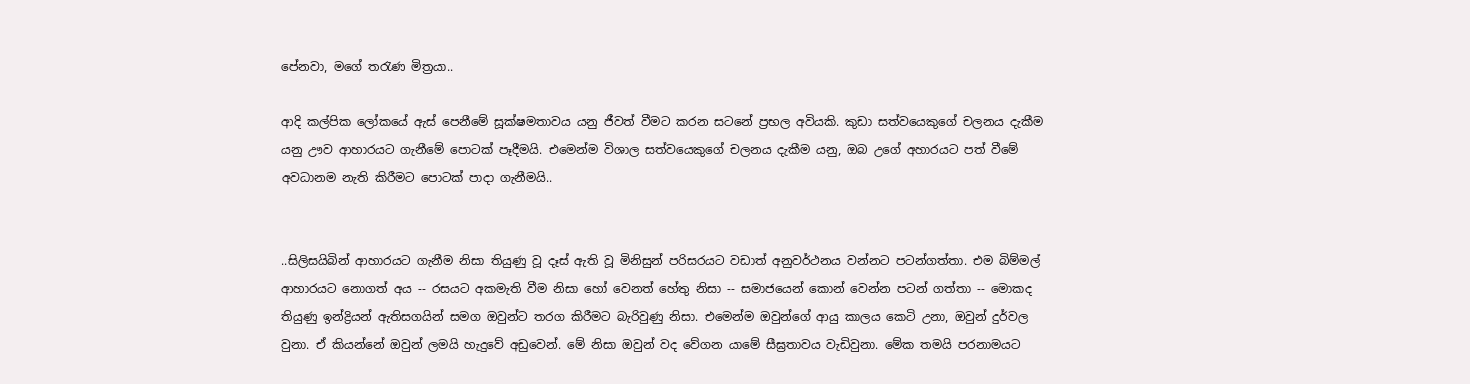පේනවා, මගේ තරැණ මිත්‍රයා..

ආදි කල්පික ලෝකයේ ඇස් පෙනීමේ සූක්ෂමතාවය යනු ජීවත් වීමට කරන සටනේ ප්‍රභල අවියකි. කුඩා සත්වයෙකුගේ චලනය දැකීම යනු ඌව ආහාරයට ගැනීමේ පොටක් පෑදීමයි. එමෙන්ම විශාල සත්වයෙකුගේ චලනය දැකීම යනු, ඔබ උගේ අහාරයට පත් වීමේ අවධානම නැති කිරීමට පොටක් පාදා ගැනීමයි..


..සිලිසයිබින් ආහාරයට ගැනීම නිසා තියුණු වූ දෑස් ඇති වූ මිනිසුන් පරිසරයට වඩාත් අනුවර්ථනය වන්නට පටන්ගත්තා. එම බිම්මල් ආහාරයට නොගත් අය -- රසයට අකමැති වීම නිසා හෝ වෙනත් හේතු නිසා -- සමාජයෙන් කොන් වෙන්න පටන් ගත්තා -- මොකද තියුණු ඉන්ද්‍රියන් ඇතිසගයින් සමග ඔවුන්ට තරග කිරීමට බැරිවුණු නිසා. එමෙන්ම ඔවුන්ගේ ආයු කාලය කෙටි උනා, ඔවුන් දුර්වල වුනා. ඒ කියන්නේ ඔවුන් ලමයි හැදුවේ අඩුවෙන්. මේ නිසා ඔවුන් වද වේගන යාමේ සීඝ්‍රතාවය වැඩිවුනා. මේක තමයි පරනාමයට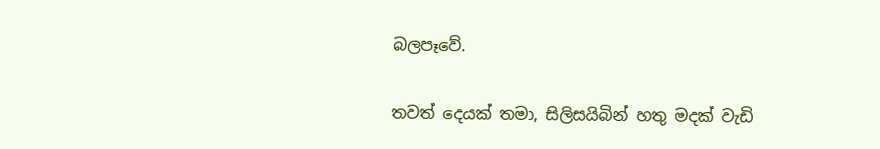බලපෑවේ.

තවත් දෙයක් තමා, සිලිසයිබින් හතු මදක් වැඩි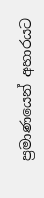ප්‍රමාණයෙන් අහාරයට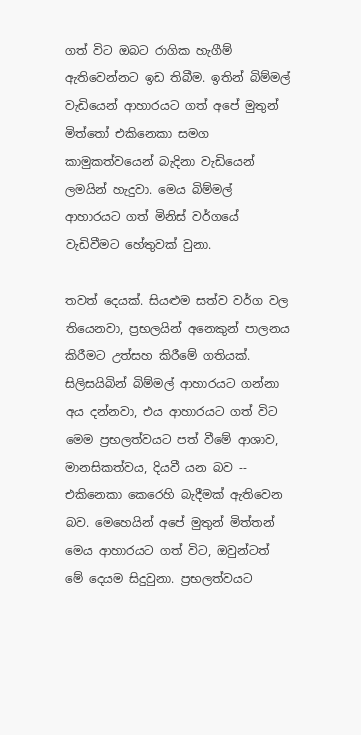ගත් විට ඔබට රාගික හැගීම් ඇතිවෙන්නට ඉඩ තිබීම. ඉතින් බිම්මල් වැඩියෙන් ආහාරයට ගත් අපේ මුතුන් මිත්තෝ එකිනෙකා සමග කාමුකත්වයෙන් බැදිනා වැඩියෙන් ලමයින් හැදුවා. මෙය බිම්මල් ආහාරයට ගත් මිනිස් වර්ගයේ වැඩිවීමට හේතුවක් වුනා.

තවත් දෙයක්. සියළුම සත්ව වර්ග වල තියෙනවා, ප්‍රභලයින් අනෙකුන් පාලනය කිරීමට උත්සහ කිරීමේ ගතියක්. සිලිසයිබින් බිම්මල් ආහාරයට ගන්නා අය දන්නවා, එය ආහාරයට ගත් විට මෙම ප්‍රභලත්වයට පත් වීමේ ආශාව, මානසිකත්වය, දියවී යන බව -- එකිනෙකා කෙරෙහි බැදීමක් ඇතිවෙන බව. මෙහෙයින් අපේ මුතුන් මිත්තන් මෙය ආහාරයට ගත් විට, ඔවුන්ටත් මේ දෙයම සිදුවුනා. ප්‍රභලත්වයට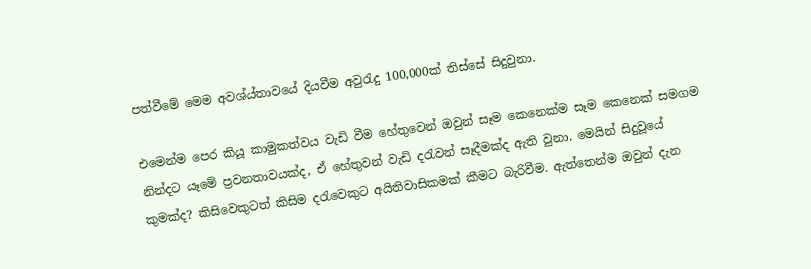පත්වීමේ මෙම අවශ්ය්තාවයේ දියවීම අවුරැදු 100,000ක් තිස්සේ සිදුවුනා.

එමෙන්ම පෙර කියූ කාමුකත්වය වැඩි වීම හේතුවෙන් ඔවුන් සෑම කෙනෙක්ම සෑම කෙනෙක් සමගම නින්දට යෑමේ ප්‍රවනතාවයක්ද, ඒ හේතුවන් වැඩි දරැවන් සෑදීමක්ද ඇති වුනා. මෙයින් සිදුවූයේ කුමක්ද? කිසිවෙකුටත් කිසිම දරැවෙකුට අයිතිවාසිකමක් කීමට බැරිවීම. ඇත්තෙන්ම ඔවුන් දැන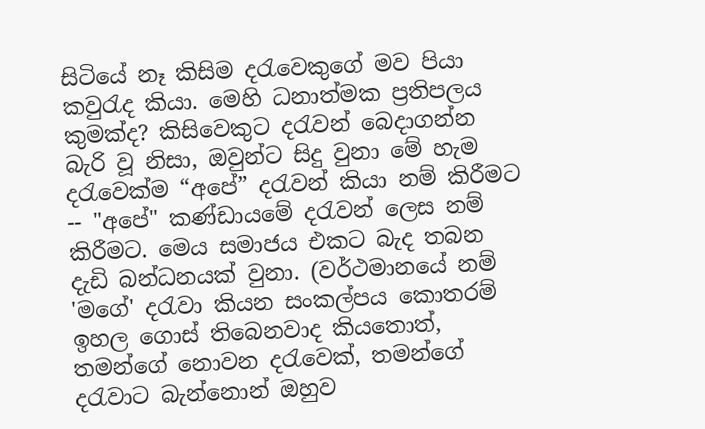සිටියේ නෑ කිසිම දරැවෙකුගේ මව පියා කවුරැද කියා. මෙහි ධනාත්මක ප්‍රතිපලය කුමක්ද? කිසිවෙකුට දරැවන් බෙදාගන්න බැරි වූ නිසා, ඔවුන්ට සිදු වුනා මේ හැම දරැවෙක්ම “අපේ” දරැවන් කියා නම් කිරීමට -- "අපේ" කණ්ඩායමේ දරැවන් ලෙස නම් කිරීමට. මෙය සමාජය එකට බැද තබන දැඩි බන්ධනයක් වුනා. (වර්ථමානයේ නම් 'මගේ' දරැවා කියන සංකල්පය කොතරම් ඉහල ගොස් තිබෙනවාද කියතොත්, තමන්ගේ නොවන දරැවෙක්, තමන්ගේ දරැවාට බැන්නොන් ඔහුව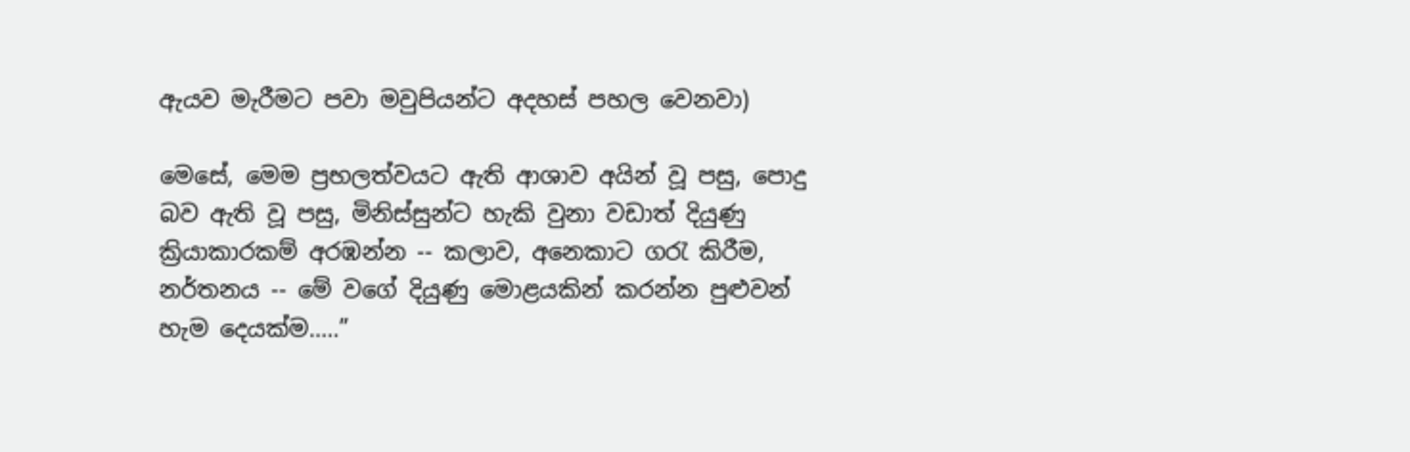ඇයව මැරීමට පවා මවුපියන්ට අදහස් පහල වෙනවා)

මෙසේ, මෙම ප්‍රභලත්වයට ඇති ආශාව අයින් වූ පසු, පොදු බව ඇති වූ පසු, මිනිස්සුන්ට හැකි වුනා වඩාත් දියුණු ක්‍රියාකාරකම් අරඹන්න -- කලාව, අනෙකාට ගරැ කිරීම, නර්තනය -- මේ වගේ දියුණු මොළයකින් කරන්න පුළුවන් හැම දෙයක්ම.....”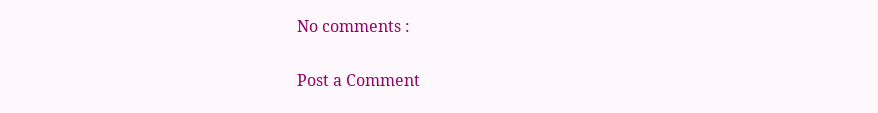No comments :

Post a Comment